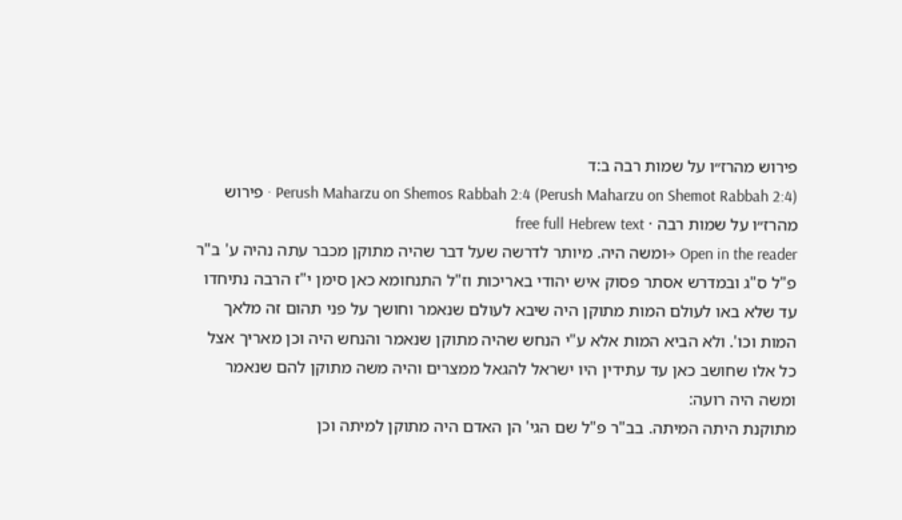פירוש מהרז״ו על שמות רבה ב:ד
Perush Maharzu on Shemos Rabbah 2:4 (Perush Maharzu on Shemot Rabbah 2:4) · פירוש מהרז״ו על שמות רבה · free full Hebrew text
Open in the reader →ומשה היה. מיותר לדרשה שעל דבר שהיה מתוקן מכבר עתה נהיה ע' ב"ר פ"ל ס"ג ובמדרש אסתר פסוק איש יהודי באריכות וז"ל התנחומא כאן סימן י"ז הרבה נתיחדו עד שלא באו לעולם המות מתוקן היה שיבא לעולם שנאמר וחושך על פני תהום זה מלאך המות וכו'. ולא הביא המות אלא ע"י הנחש שהיה מתוקן שנאמר והנחש היה וכן מאריך אצל כל אלו שחושב כאן עד עתידין היו ישראל להגאל ממצרים והיה משה מתוקן להם שנאמר ומשה היה רועה:
מתוקנת היתה המיתה. בב"ר פ"ל שם הגי' הן האדם היה מתוקן למיתה וכן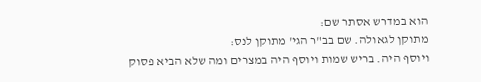הוא במדרש אסתר שם:
מתוקן לגאולה. שם בב"ר הגי' מתוקן לנס:
ויוסף היה. בריש שמות ויוסף היה במצרים ומה שלא הביא פסוק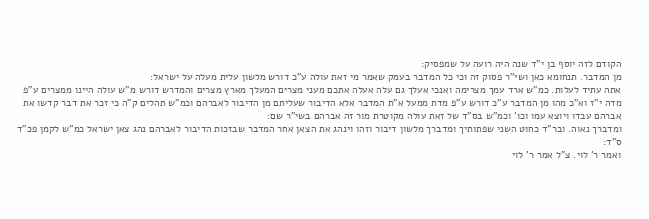הקודם לזה יוסף בן י"ד שנה היה רועה על שמפסיק:
מן המדבר. תנחומא כאן ושי"ר פסוק זה וכי כל המדבר בעמק שאמר מי זאת עולה ע"כ דורש מלשון עלית מעלה על ישראל:
אתה עתיד לעלות. כמ"ש ארד עמך מצרימה ואנכי אעלך גם עלה אעלה אתכם מעני מצרים המעלך מארץ מצרים והמדרש דורש מ"ש עולה היינו ממצרים ע"פ מדה י"ז וא"כ מהו מן המדבר ע"כ דורש ע"פ מדת ממעל א"ת המדבר אלא הדיבור שעליתם מן הדיבור לאברהם וכמ"ש תהלים ק"ה כי זכר את דבר קדשו את אברהם עבדו ויוצא עמו וכו' וכמ"ש בס"ד של זאת עולה מקוטרת מור זה אברהם בשי"ר שם:
ומדברך נאוה. ובר"ד כחוט השני שפתותיך ומדברך מלשון דיבור וזהו וינהג את הצאן אחר המדבר שבזכות הדיבור לאברהם נהג צאן ישראל כמ"ש לקמן פכ"ד ס"ד:
ואמר ר' לוי. צ"ל אמר ר' לוי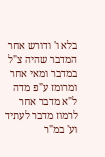בלא ו' ודורש אחר המדבר שהיה צ"ל במדבר ומאי אחר ומרומז ע"פ מדה ל"א מדבר אחר לרמוז מדבר לעתיד וע' במ"ר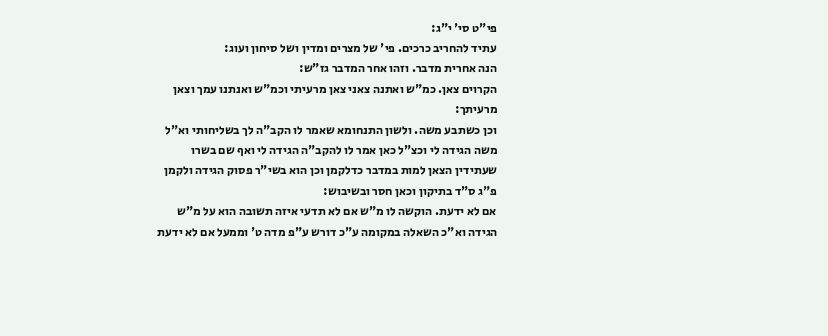פי"ט סי' י"ג:
עתיד להחריב כרכים. פי' של מצרים ומדין ושל סיחון ועוג:
הנה אחרית מדבר. וזהו אחר המדבר גז"ש:
הקרוים צאן. כמ"ש ואתנה צאני צאן מרעיתי וכמ"ש ואנתנו עמך וצאן מרעיתך:
וכן כשתבע משה. ולשון התנחומא שאמר לו הקב"ה לך בשליחותי וא"ל משה הגידה לי וכצ"ל כאן אמר לו להקב"ה הגידה לי ואף שם בשרו שעתידין הצאן למות במדבר כדלקמן וכן הוא בשי"ר פסוק הגידה ולקמן פ"ג ס"ד בתיקון וכאן חסר ובשיבוש:
אם לא ידעת. הוקשה לו מ"ש אם לא תדעי איזה תשובה הוא על מ"ש הגידה וא"כ השאלה במקומה ע"כ דורש ע"פ מדה ט' וממעל אם לא ידעת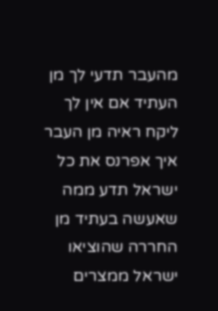מהעבר תדעי לך מן העתיד אם אין לך ליקח ראיה מן העבר איך אפרנס את כל ישראל תדע ממה שאעשה בעתיד מן החררה שהוציאו ישראל ממצרים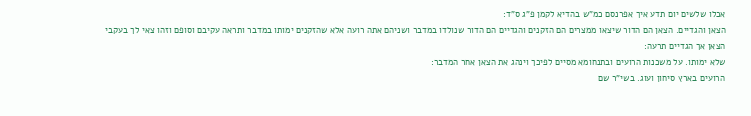אכלו שלשים יום תדע איך אפרנסם כמ"ש בהדיא לקמן פ"ג ס"ד:
הצאן והגדיים. הצאן הם הדור שיצאו ממצרים הם הזקנים והגדיים הם הדור שנולדו במדבר ושניהם אתה רועה אלא שהזקנים ימותו במדבר ותראה עקיבם וסופם וזהו צאי לך בעקבי הצאן אך הגדיים תרעה:
שלא ימותו. על משכנות הרועים ובתנחומא מסיים לפיכך וינהג את הצאן אחר המדבר:
הרועים בארץ סיחון ועוג. בשי"ר שם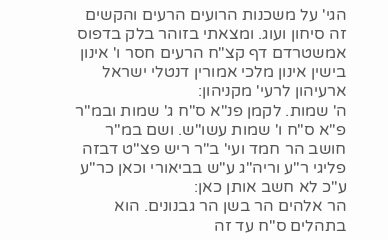הגי' על משכנות הרועים הרעים והקשים זה סיחון ועוג. ומצאתי בזוהר בלק בדפוס אמשטרדם דף קצ"ח הרעים חסר ו' אינון בישין אינון מלכי אמורין דנטלי ישראל ארעיהון לרעי' מקניהון:
ה' שמות. לקמן פנ"א ס"ח ג' שמות ובמ"ר פ"א ס"ח ו' שמות עשו"ש. ושם במ"ר חושב הר חמד ועי' ב"ר ריש פצ"ט דבזה פליגי ר"ע וריה"ג ע"ש בביאורי וכאן כר"ע ע"כ לא חשב אותן כאן:
הר אלהים הר בשן הר גבנונים. הוא בתהלים ס"ח עד זה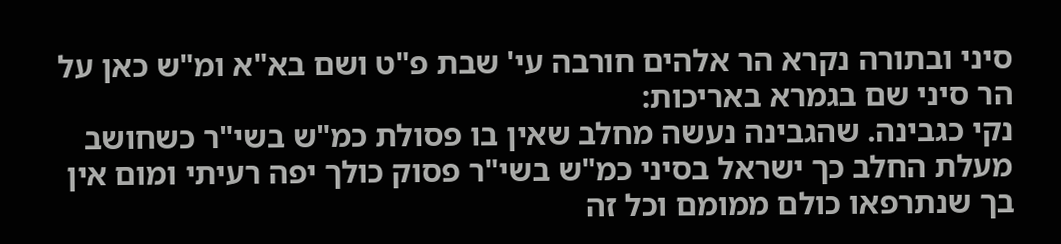סיני ובתורה נקרא הר אלהים חורבה עי' שבת פ"ט ושם בא"א ומ"ש כאן על הר סיני שם בגמרא באריכות:
נקי כגבינה. שהגבינה נעשה מחלב שאין בו פסולת כמ"ש בשי"ר כשחושב מעלת החלב כך ישראל בסיני כמ"ש בשי"ר פסוק כולך יפה רעיתי ומום אין בך שנתרפאו כולם ממומם וכל זה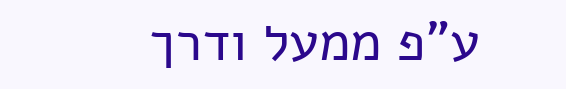ע"פ ממעל ודרך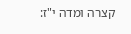קצרה ומדה י"ז: